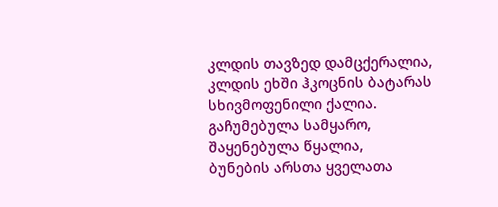კლდის თავზედ დამცქერალია,
კლდის ეხში ჰკოცნის ბატარას
სხივმოფენილი ქალია.
გაჩუმებულა სამყარო,
შაყენებულა წყალია,
ბუნების არსთა ყველათა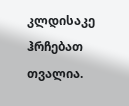კლდისაკე ჰრჩებათ თვალია.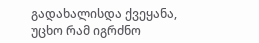გადახალისდა ქვეყანა,
უცხო რამ იგრძნო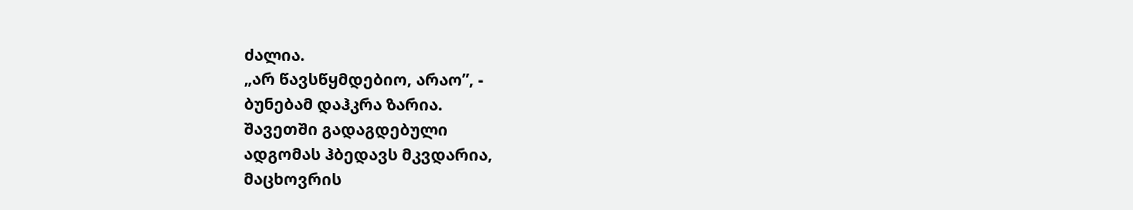ძალია.
„არ წავსწყმდებიო, არაო”, -
ბუნებამ დაჰკრა ზარია.
შავეთში გადაგდებული
ადგომას ჰბედავს მკვდარია,
მაცხოვრის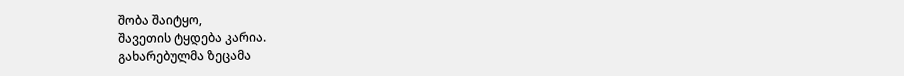შობა შაიტყო,
შავეთის ტყდება კარია.
გახარებულმა ზეცამა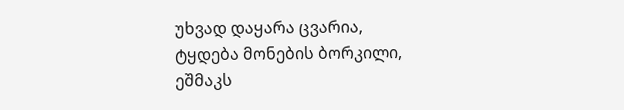უხვად დაყარა ცვარია,
ტყდება მონების ბორკილი,
ეშმაკს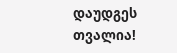დაუდგეს თვალია!